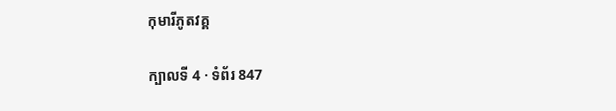កុមារីភូតវគ្គ

ក្បាលទី 4 · ទំព័រ 847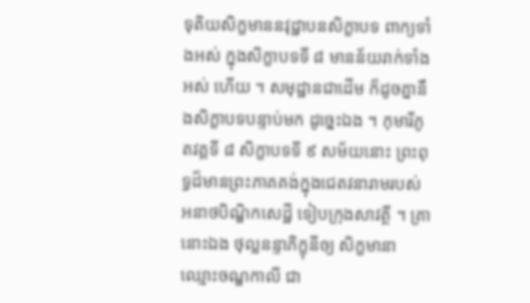ទុតិយសិក្ខមាននវុដ្ឋាបនសិក្ខាបទ ពាក្យទាំងអស់ ក្នុងសិក្ខាបទទី ៨ មានន័យរាក់ទាំងអស់ ហើយ ។ សមុដ្ឋានជាដើម ក៏ដូចគ្នានឹងសិក្ខាបទបន្ទាប់មក ដូច្នេះឯង ។ កុមារីភូតវគ្គទី ៨ សិក្ខាបទទី ៩ សម័យនោះ ព្រះពុទ្ធដ៏មានព្រះភាគគង់ក្នុងជេតវនារាមរបស់ អនាថបិណ្ឌិកសេដ្ឋី ទៀបក្រុងសាវត្ថី ។ គ្រានោះឯង ថុល្លនន្ទាភិក្ខុនីឲ្យ សិក្ខមានាឈ្មោះចណ្ឌកាលី ជា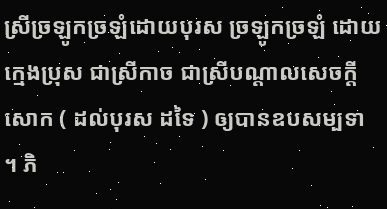ស្រីច្រឡូកច្រឡំដោយបុរស ច្រឡូកច្រឡំ ដោយក្មេងប្រុស ជាស្រីកាច ជាស្រីបណ្តាលសេចក្តីសោក ( ដល់បុរស ដទៃ ) ឲ្យបានឧបសម្បទា ។ ភិ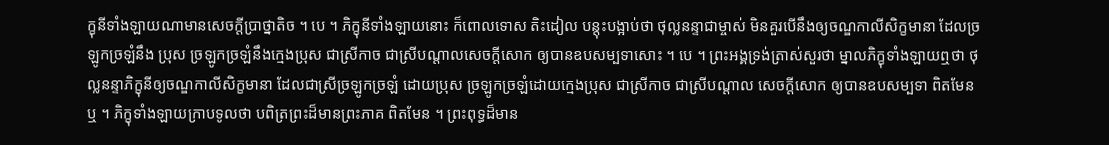ក្ខុនីទាំងឡាយណាមានសេចក្តីប្រាថ្នាតិច ។ បេ ។ ភិក្ខុនីទាំងឡាយនោះ ក៏ពោលទោស តិះដៀល បន្តុះបង្អាប់ថា ថុល្លនន្ទាជាម្ចាស់ មិនគួរបើនឹងឲ្យចណ្ឌកាលីសិក្ខមានា ដែលច្រឡូកច្រឡំនឹង ប្រុស ច្រឡូកច្រឡំនឹងក្មេងប្រុស ជាស្រីកាច ជាស្រីបណ្តាលសេចក្តីសោក ឲ្យបានឧបសម្បទាសោះ ។ បេ ។ ព្រះអង្គទ្រង់ត្រាស់សួរថា ម្នាលភិក្ខុទាំងឡាយឮថា ថុល្លនន្ទាភិក្ខុនីឲ្យចណ្ឌកាលីសិក្ខមានា ដែលជាស្រីច្រឡូកច្រឡំ ដោយប្រុស ច្រឡូកច្រឡំដោយក្មេងប្រុស ជាស្រីកាច ជាស្រីបណ្តាល សេចក្តីសោក ឲ្យបានឧបសម្បទា ពិតមែនឬ ។ ភិក្ខុទាំងឡាយក្រាបទូលថា បពិត្រព្រះដ៏មានព្រះភាគ ពិតមែន ។ ព្រះពុទ្ធដ៏មាន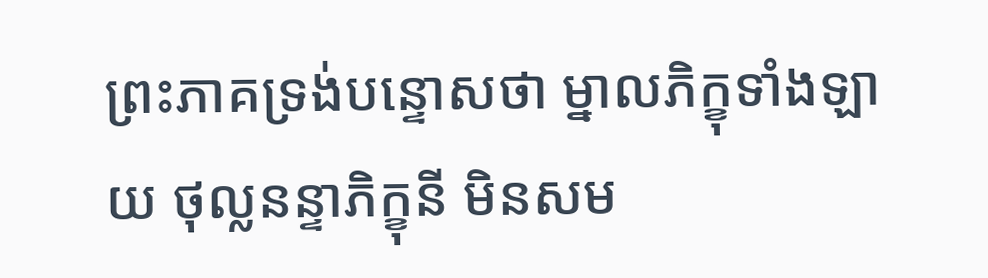ព្រះភាគទ្រង់បន្ទោសថា ម្នាលភិក្ខុទាំងឡាយ ថុល្លនន្ទាភិក្ខុនី មិនសម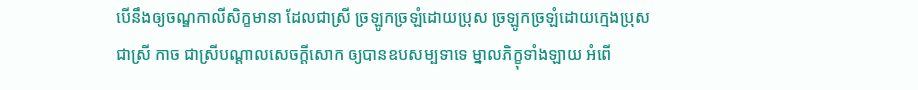បើនឹងឲ្យចណ្ឌកាលីសិក្ខមានា ដែលជាស្រី ច្រឡូកច្រឡំដោយប្រុស ច្រឡូកច្រឡំដោយក្មេងប្រុស ជាស្រី កាច ជាស្រីបណ្តាលសេចក្តីសោក ឲ្យបានឧបសម្បទាទេ ម្នាលភិក្ខុទាំងឡាយ អំពើ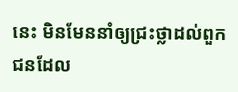នេះ មិនមែននាំឲ្យជ្រះថ្លាដល់ពួកជនដែល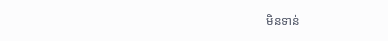មិនទាន់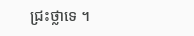ជ្រះថ្លាទេ ។